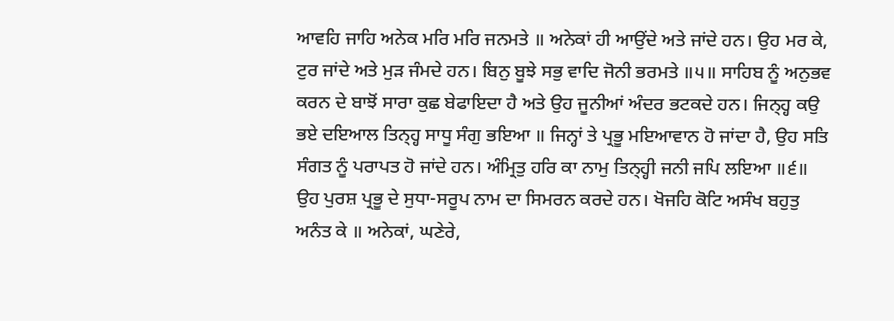ਆਵਹਿ ਜਾਹਿ ਅਨੇਕ ਮਰਿ ਮਰਿ ਜਨਮਤੇ ॥ ਅਨੇਕਾਂ ਹੀ ਆਉਂਦੇ ਅਤੇ ਜਾਂਦੇ ਹਨ। ਉਹ ਮਰ ਕੇ, ਟੁਰ ਜਾਂਦੇ ਅਤੇ ਮੁੜ ਜੰਮਦੇ ਹਨ। ਬਿਨੁ ਬੂਝੇ ਸਭੁ ਵਾਦਿ ਜੋਨੀ ਭਰਮਤੇ ॥੫॥ ਸਾਹਿਬ ਨੂੰ ਅਨੁਭਵ ਕਰਨ ਦੇ ਬਾਝੋਂ ਸਾਰਾ ਕੁਛ ਬੇਫਾਇਦਾ ਹੈ ਅਤੇ ਉਹ ਜੂਨੀਆਂ ਅੰਦਰ ਭਟਕਦੇ ਹਨ। ਜਿਨ੍ਹ੍ਹ ਕਉ ਭਏ ਦਇਆਲ ਤਿਨ੍ਹ੍ਹ ਸਾਧੂ ਸੰਗੁ ਭਇਆ ॥ ਜਿਨ੍ਹਾਂ ਤੇ ਪ੍ਰਭੂ ਮਇਆਵਾਨ ਹੋ ਜਾਂਦਾ ਹੈ, ਉਹ ਸਤਿ ਸੰਗਤ ਨੂੰ ਪਰਾਪਤ ਹੋ ਜਾਂਦੇ ਹਨ। ਅੰਮ੍ਰਿਤੁ ਹਰਿ ਕਾ ਨਾਮੁ ਤਿਨ੍ਹ੍ਹੀ ਜਨੀ ਜਪਿ ਲਇਆ ॥੬॥ ਉਹ ਪੁਰਸ਼ ਪ੍ਰਭੂ ਦੇ ਸੁਧਾ-ਸਰੂਪ ਨਾਮ ਦਾ ਸਿਮਰਨ ਕਰਦੇ ਹਨ। ਖੋਜਹਿ ਕੋਟਿ ਅਸੰਖ ਬਹੁਤੁ ਅਨੰਤ ਕੇ ॥ ਅਨੇਕਾਂ, ਘਣੇਰੇ,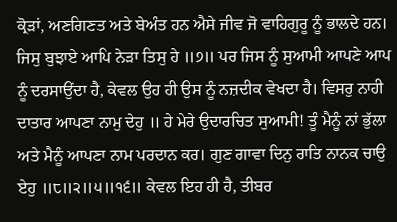ਕ੍ਰੋੜਾਂ, ਅਣਗਿਣਤ ਅਤੇ ਬੇਅੰਤ ਹਨ ਐਸੇ ਜੀਵ ਜੋ ਵਾਹਿਗੁਰੂ ਨੂੰ ਭਾਲਦੇ ਹਨ। ਜਿਸੁ ਬੁਝਾਏ ਆਪਿ ਨੇੜਾ ਤਿਸੁ ਹੇ ॥੭॥ ਪਰ ਜਿਸ ਨੂੰ ਸੁਆਮੀ ਆਪਣੇ ਆਪ ਨੂੰ ਦਰਸਾਉਂਦਾ ਹੈ, ਕੇਵਲ ਉਹ ਹੀ ਉਸ ਨੂੰ ਨਜ਼ਦੀਕ ਵੇਖਦਾ ਹੈ। ਵਿਸਰੁ ਨਾਹੀ ਦਾਤਾਰ ਆਪਣਾ ਨਾਮੁ ਦੇਹੁ ॥ ਹੇ ਮੇਰੇ ਉਦਾਰਚਿਤ ਸੁਆਮੀ! ਤੂੰ ਮੈਨੂੰ ਨਾਂ ਭੁੱਲਾ ਅਤੇ ਮੈਨੂੰ ਆਪਣਾ ਨਾਮ ਪਰਦਾਨ ਕਰ। ਗੁਣ ਗਾਵਾ ਦਿਨੁ ਰਾਤਿ ਨਾਨਕ ਚਾਉ ਏਹੁ ॥੮॥੨॥੫॥੧੬॥ ਕੇਵਲ ਇਹ ਹੀ ਹੈ, ਤੀਬਰ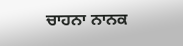ਚਾਹਨਾ ਨਾਨਕ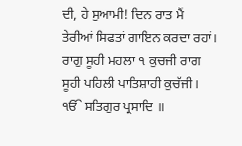ਦੀ, ਹੇ ਸੁਆਮੀ! ਦਿਨ ਰਾਤ ਮੈਂ ਤੇਰੀਆਂ ਸਿਫਤਾਂ ਗਾਇਨ ਕਰਦਾ ਰਹਾਂ। ਰਾਗੁ ਸੂਹੀ ਮਹਲਾ ੧ ਕੁਚਜੀ ਰਾਗ ਸੂਹੀ ਪਹਿਲੀ ਪਾਤਿਸ਼ਾਹੀ ਕੁਚੱਜੀ। ੴ ਸਤਿਗੁਰ ਪ੍ਰਸਾਦਿ ॥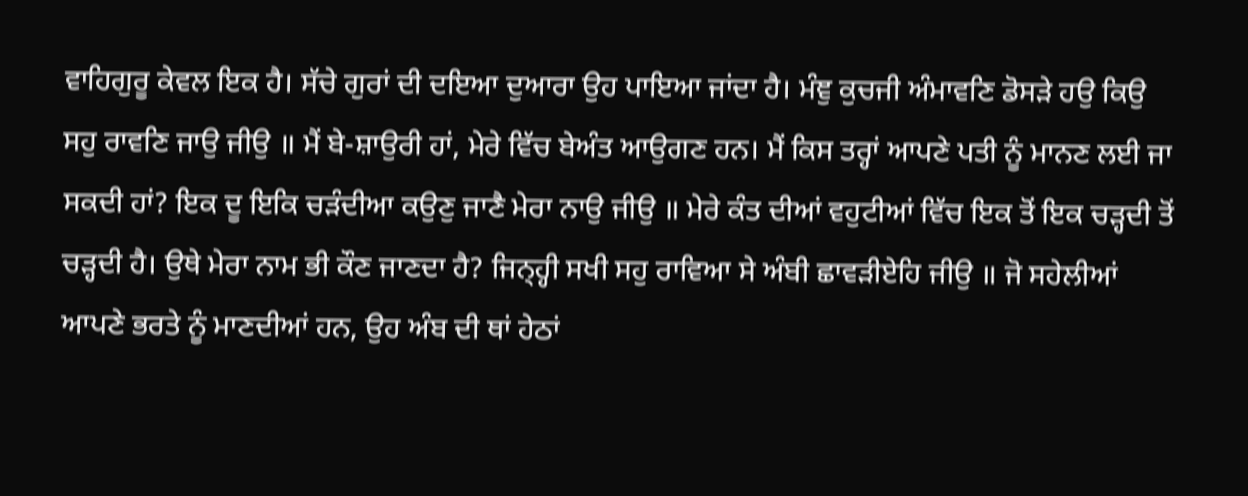ਵਾਹਿਗੁਰੂ ਕੇਵਲ ਇਕ ਹੈ। ਸੱਚੇ ਗੁਰਾਂ ਦੀ ਦਇਆ ਦੁਆਰਾ ਉਹ ਪਾਇਆ ਜਾਂਦਾ ਹੈ। ਮੰਞੁ ਕੁਚਜੀ ਅੰਮਾਵਣਿ ਡੋਸੜੇ ਹਉ ਕਿਉ ਸਹੁ ਰਾਵਣਿ ਜਾਉ ਜੀਉ ॥ ਮੈਂ ਬੇ-ਸ਼ਾਉਰੀ ਹਾਂ, ਮੇਰੇ ਵਿੱਚ ਬੇਅੰਤ ਆਉਗਣ ਹਨ। ਮੈਂ ਕਿਸ ਤਰ੍ਹਾਂ ਆਪਣੇ ਪਤੀ ਨੂੰ ਮਾਨਣ ਲਈ ਜਾ ਸਕਦੀ ਹਾਂ? ਇਕ ਦੂ ਇਕਿ ਚੜੰਦੀਆ ਕਉਣੁ ਜਾਣੈ ਮੇਰਾ ਨਾਉ ਜੀਉ ॥ ਮੇਰੇ ਕੰਤ ਦੀਆਂ ਵਹੁਟੀਆਂ ਵਿੱਚ ਇਕ ਤੋਂ ਇਕ ਚੜ੍ਹਦੀ ਤੋਂ ਚੜ੍ਹਦੀ ਹੈ। ਉਥੇ ਮੇਰਾ ਨਾਮ ਭੀ ਕੌਣ ਜਾਣਦਾ ਹੈ? ਜਿਨ੍ਹ੍ਹੀ ਸਖੀ ਸਹੁ ਰਾਵਿਆ ਸੇ ਅੰਬੀ ਛਾਵੜੀਏਹਿ ਜੀਉ ॥ ਜੋ ਸਹੇਲੀਆਂ ਆਪਣੇ ਭਰਤੇ ਨੂੰ ਮਾਣਦੀਆਂ ਹਨ, ਉਹ ਅੰਬ ਦੀ ਥਾਂ ਹੇਠਾਂ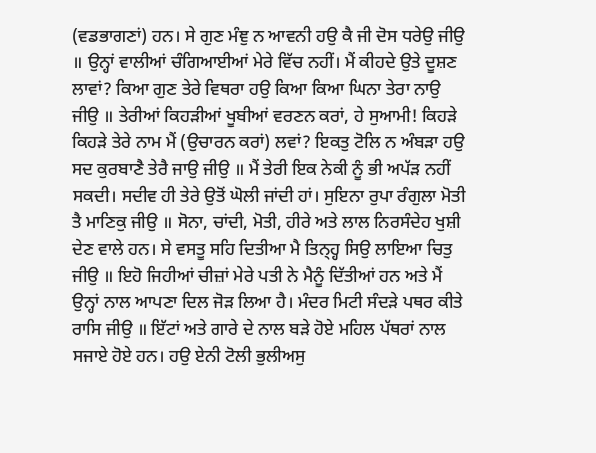(ਵਡਭਾਗਣਾਂ) ਹਨ। ਸੇ ਗੁਣ ਮੰਞੁ ਨ ਆਵਨੀ ਹਉ ਕੈ ਜੀ ਦੋਸ ਧਰੇਉ ਜੀਉ ॥ ਉਨ੍ਹਾਂ ਵਾਲੀਆਂ ਚੰਗਿਆਈਆਂ ਮੇਰੇ ਵਿੱਚ ਨਹੀਂ। ਮੈਂ ਕੀਹਦੇ ਉਤੇ ਦੂਸ਼ਣ ਲਾਵਾਂ? ਕਿਆ ਗੁਣ ਤੇਰੇ ਵਿਥਰਾ ਹਉ ਕਿਆ ਕਿਆ ਘਿਨਾ ਤੇਰਾ ਨਾਉ ਜੀਉ ॥ ਤੇਰੀਆਂ ਕਿਹੜੀਆਂ ਖੂਬੀਆਂ ਵਰਣਨ ਕਰਾਂ, ਹੇ ਸੁਆਮੀ! ਕਿਹੜੇ ਕਿਹੜੇ ਤੇਰੇ ਨਾਮ ਮੈਂ (ਉਚਾਰਨ ਕਰਾਂ) ਲਵਾਂ? ਇਕਤੁ ਟੋਲਿ ਨ ਅੰਬੜਾ ਹਉ ਸਦ ਕੁਰਬਾਣੈ ਤੇਰੈ ਜਾਉ ਜੀਉ ॥ ਮੈਂ ਤੇਰੀ ਇਕ ਨੇਕੀ ਨੂੰ ਭੀ ਅਪੱੜ ਨਹੀਂ ਸਕਦੀ। ਸਦੀਵ ਹੀ ਤੇਰੇ ਉਤੋਂ ਘੋਲੀ ਜਾਂਦੀ ਹਾਂ। ਸੁਇਨਾ ਰੁਪਾ ਰੰਗੁਲਾ ਮੋਤੀ ਤੈ ਮਾਣਿਕੁ ਜੀਉ ॥ ਸੋਨਾ, ਚਾਂਦੀ, ਮੋਤੀ, ਹੀਰੇ ਅਤੇ ਲਾਲ ਨਿਰਸੰਦੇਹ ਖੁਸ਼ੀ ਦੇਣ ਵਾਲੇ ਹਨ। ਸੇ ਵਸਤੂ ਸਹਿ ਦਿਤੀਆ ਮੈ ਤਿਨ੍ਹ੍ਹ ਸਿਉ ਲਾਇਆ ਚਿਤੁ ਜੀਉ ॥ ਇਹੋ ਜਿਹੀਆਂ ਚੀਜ਼ਾਂ ਮੇਰੇ ਪਤੀ ਨੇ ਮੈਨੂੰ ਦਿੱਤੀਆਂ ਹਨ ਅਤੇ ਮੈਂ ਉਨ੍ਹਾਂ ਨਾਲ ਆਪਣਾ ਦਿਲ ਜੋੜ ਲਿਆ ਹੈ। ਮੰਦਰ ਮਿਟੀ ਸੰਦੜੇ ਪਥਰ ਕੀਤੇ ਰਾਸਿ ਜੀਉ ॥ ਇੱਟਾਂ ਅਤੇ ਗਾਰੇ ਦੇ ਨਾਲ ਬੜੇ ਹੋਏ ਮਹਿਲ ਪੱਥਰਾਂ ਨਾਲ ਸਜਾਏ ਹੋਏ ਹਨ। ਹਉ ਏਨੀ ਟੋਲੀ ਭੁਲੀਅਸੁ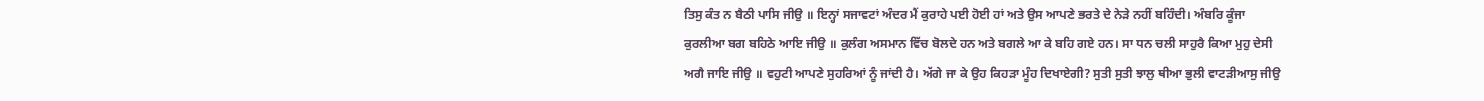ਤਿਸੁ ਕੰਤ ਨ ਬੈਠੀ ਪਾਸਿ ਜੀਉ ॥ ਇਨ੍ਹਾਂ ਸਜਾਵਟਾਂ ਅੰਦਰ ਮੈਂ ਕੁਰਾਹੇ ਪਈ ਹੋਈ ਹਾਂ ਅਤੇ ਉਸ ਆਪਣੇ ਭਰਤੇ ਦੇ ਨੇੜੇ ਨਹੀਂ ਬਹਿੰਦੀ। ਅੰਬਰਿ ਕੂੰਜਾ ਕੁਰਲੀਆ ਬਗ ਬਹਿਠੇ ਆਇ ਜੀਉ ॥ ਕੁਲੰਗ ਅਸਮਾਨ ਵਿੱਚ ਬੋਲਦੇ ਹਨ ਅਤੇ ਬਗਲੇ ਆ ਕੇ ਬਹਿ ਗਏ ਹਨ। ਸਾ ਧਨ ਚਲੀ ਸਾਹੁਰੈ ਕਿਆ ਮੁਹੁ ਦੇਸੀ ਅਗੈ ਜਾਇ ਜੀਉ ॥ ਵਹੁਟੀ ਆਪਣੇ ਸੁਹਰਿਆਂ ਨੂੰ ਜਾਂਦੀ ਹੈ। ਅੱਗੇ ਜਾ ਕੇ ਉਹ ਕਿਹੜਾ ਮੂੰਹ ਦਿਖਾਏਗੀ? ਸੁਤੀ ਸੁਤੀ ਝਾਲੁ ਥੀਆ ਭੁਲੀ ਵਾਟੜੀਆਸੁ ਜੀਉ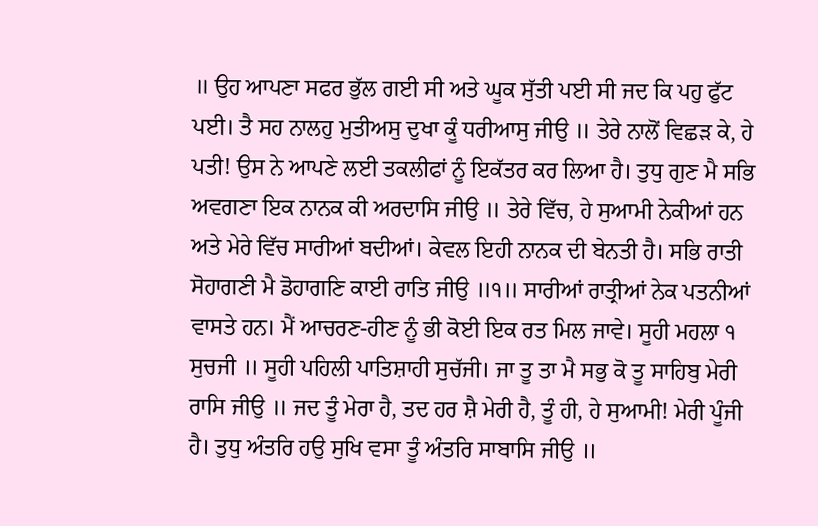॥ ਉਹ ਆਪਣਾ ਸਫਰ ਭੁੱਲ ਗਈ ਸੀ ਅਤੇ ਘੂਕ ਸੁੱਤੀ ਪਈ ਸੀ ਜਦ ਕਿ ਪਹੁ ਫੁੱਟ ਪਈ। ਤੈ ਸਹ ਨਾਲਹੁ ਮੁਤੀਅਸੁ ਦੁਖਾ ਕੂੰ ਧਰੀਆਸੁ ਜੀਉ ॥ ਤੇਰੇ ਨਾਲੋਂ ਵਿਛੜ ਕੇ, ਹੇ ਪਤੀ! ਉਸ ਨੇ ਆਪਣੇ ਲਈ ਤਕਲੀਫਾਂ ਨੂੰ ਇਕੱਤਰ ਕਰ ਲਿਆ ਹੈ। ਤੁਧੁ ਗੁਣ ਮੈ ਸਭਿ ਅਵਗਣਾ ਇਕ ਨਾਨਕ ਕੀ ਅਰਦਾਸਿ ਜੀਉ ॥ ਤੇਰੇ ਵਿੱਚ, ਹੇ ਸੁਆਮੀ ਨੇਕੀਆਂ ਹਨ ਅਤੇ ਮੇਰੇ ਵਿੱਚ ਸਾਰੀਆਂ ਬਦੀਆਂ। ਕੇਵਲ ਇਹੀ ਨਾਨਕ ਦੀ ਬੇਨਤੀ ਹੈ। ਸਭਿ ਰਾਤੀ ਸੋਹਾਗਣੀ ਮੈ ਡੋਹਾਗਣਿ ਕਾਈ ਰਾਤਿ ਜੀਉ ॥੧॥ ਸਾਰੀਆਂ ਰਾਤ੍ਰੀਆਂ ਨੇਕ ਪਤਨੀਆਂ ਵਾਸਤੇ ਹਨ। ਮੈਂ ਆਚਰਣ-ਹੀਣ ਨੂੰ ਭੀ ਕੋਈ ਇਕ ਰਤ ਮਿਲ ਜਾਵੇ। ਸੂਹੀ ਮਹਲਾ ੧ ਸੁਚਜੀ ॥ ਸੂਹੀ ਪਹਿਲੀ ਪਾਤਿਸ਼ਾਹੀ ਸੁਚੱਜੀ। ਜਾ ਤੂ ਤਾ ਮੈ ਸਭੁ ਕੋ ਤੂ ਸਾਹਿਬੁ ਮੇਰੀ ਰਾਸਿ ਜੀਉ ॥ ਜਦ ਤੂੰ ਮੇਰਾ ਹੈ, ਤਦ ਹਰ ਸ਼ੈ ਮੇਰੀ ਹੈ, ਤੂੰ ਹੀ, ਹੇ ਸੁਆਮੀ! ਮੇਰੀ ਪੂੰਜੀ ਹੈ। ਤੁਧੁ ਅੰਤਰਿ ਹਉ ਸੁਖਿ ਵਸਾ ਤੂੰ ਅੰਤਰਿ ਸਾਬਾਸਿ ਜੀਉ ॥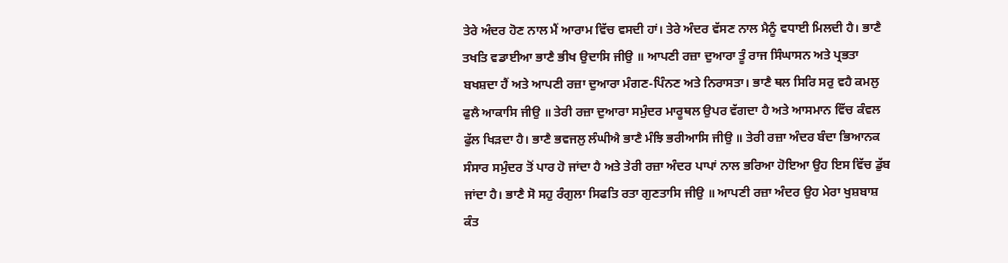ਤੇਰੇ ਅੰਦਰ ਹੋਣ ਨਾਲ ਮੈਂ ਆਰਾਮ ਵਿੱਚ ਵਸਦੀ ਹਾਂ। ਤੇਰੇ ਅੰਦਰ ਵੱਸਣ ਨਾਲ ਮੈਨੂੰ ਵਧਾਈ ਮਿਲਦੀ ਹੈ। ਭਾਣੈ ਤਖਤਿ ਵਡਾਈਆ ਭਾਣੈ ਭੀਖ ਉਦਾਸਿ ਜੀਉ ॥ ਆਪਣੀ ਰਜ਼ਾ ਦੁਆਰਾ ਤੂੰ ਰਾਜ ਸਿੰਘਾਸਨ ਅਤੇ ਪ੍ਰਭਤਾ ਬਖਸ਼ਦਾ ਹੈਂ ਅਤੇ ਆਪਣੀ ਰਜ਼ਾ ਦੁਆਰਾ ਮੰਗਣ-ਪਿੰਨਣ ਅਤੇ ਨਿਰਾਸਤਾ। ਭਾਣੈ ਥਲ ਸਿਰਿ ਸਰੁ ਵਹੈ ਕਮਲੁ ਫੁਲੈ ਆਕਾਸਿ ਜੀਉ ॥ ਤੇਰੀ ਰਜ਼ਾ ਦੁਆਰਾ ਸਮੁੰਦਰ ਮਾਰੂਥਲ ਉਪਰ ਵੱਗਦਾ ਹੈ ਅਤੇ ਆਸਮਾਨ ਵਿੱਚ ਕੰਵਲ ਫੁੱਲ ਖਿੜਦਾ ਹੈ। ਭਾਣੈ ਭਵਜਲੁ ਲੰਘੀਐ ਭਾਣੈ ਮੰਝਿ ਭਰੀਆਸਿ ਜੀਉ ॥ ਤੇਰੀ ਰਜ਼ਾ ਅੰਦਰ ਬੰਦਾ ਭਿਆਨਕ ਸੰਸਾਰ ਸਮੁੰਦਰ ਤੋਂ ਪਾਰ ਹੋ ਜਾਂਦਾ ਹੈ ਅਤੇ ਤੇਰੀ ਰਜ਼ਾ ਅੰਦਰ ਪਾਪਾਂ ਨਾਲ ਭਰਿਆ ਹੋਇਆ ਉਹ ਇਸ ਵਿੱਚ ਡੁੱਬ ਜਾਂਦਾ ਹੈ। ਭਾਣੈ ਸੋ ਸਹੁ ਰੰਗੁਲਾ ਸਿਫਤਿ ਰਤਾ ਗੁਣਤਾਸਿ ਜੀਉ ॥ ਆਪਣੀ ਰਜ਼ਾ ਅੰਦਰ ਉਹ ਮੇਰਾ ਖੁਸ਼ਬਾਸ਼ ਕੰਤ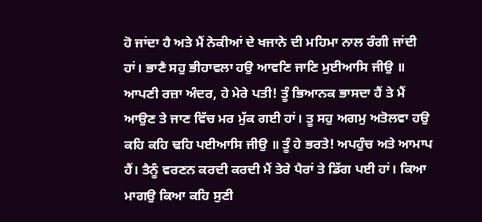ਹੋ ਜਾਂਦਾ ਹੈ ਅਤੇ ਮੈਂ ਨੇਕੀਆਂ ਦੇ ਖਜਾਨੇ ਦੀ ਮਹਿਮਾ ਨਾਲ ਰੰਗੀ ਜਾਂਦੀ ਹਾਂ। ਭਾਣੈ ਸਹੁ ਭੀਹਾਵਲਾ ਹਉ ਆਵਣਿ ਜਾਣਿ ਮੁਈਆਸਿ ਜੀਉ ॥ ਆਪਣੀ ਰਜ਼ਾ ਅੰਦਰ, ਹੇ ਮੇਰੇ ਪਤੀ! ਤੂੰ ਭਿਆਨਕ ਭਾਸਦਾ ਹੈਂ ਤੇ ਮੈਂ ਆਉਣ ਤੇ ਜਾਣ ਵਿੱਚ ਮਰ ਮੁੱਕ ਗਈ ਹਾਂ। ਤੂ ਸਹੁ ਅਗਮੁ ਅਤੋਲਵਾ ਹਉ ਕਹਿ ਕਹਿ ਢਹਿ ਪਈਆਸਿ ਜੀਉ ॥ ਤੂੰ ਹੇ ਭਰਤੇ! ਅਪਹੁੰਚ ਅਤੇ ਆਮਾਪ ਹੈਂ। ਤੈਨੂੰ ਵਰਣਨ ਕਰਦੀ ਕਰਦੀ ਮੈਂ ਤੇਰੇ ਪੈਰਾਂ ਤੇ ਡਿੱਗ ਪਈ ਹਾਂ। ਕਿਆ ਮਾਗਉ ਕਿਆ ਕਹਿ ਸੁਣੀ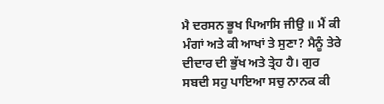ਮੈ ਦਰਸਨ ਭੂਖ ਪਿਆਸਿ ਜੀਉ ॥ ਮੈਂ ਕੀ ਮੰਗਾਂ ਅਤੇ ਕੀ ਆਖਾਂ ਤੇ ਸੁਣਾ? ਮੈਨੂੰ ਤੇਰੇ ਦੀਦਾਰ ਦੀ ਭੁੱਖ ਅਤੇ ਤ੍ਰੇਹ ਹੈ। ਗੁਰ ਸਬਦੀ ਸਹੁ ਪਾਇਆ ਸਚੁ ਨਾਨਕ ਕੀ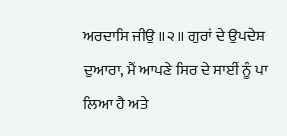ਅਰਦਾਸਿ ਜੀਉ ॥੨॥ ਗੁਰਾਂ ਦੇ ਉਪਦੇਸ਼ ਦੁਆਰਾ, ਮੈਂ ਆਪਣੇ ਸਿਰ ਦੇ ਸਾਈਂ ਨੂੰ ਪਾ ਲਿਆ ਹੈ ਅਤੇ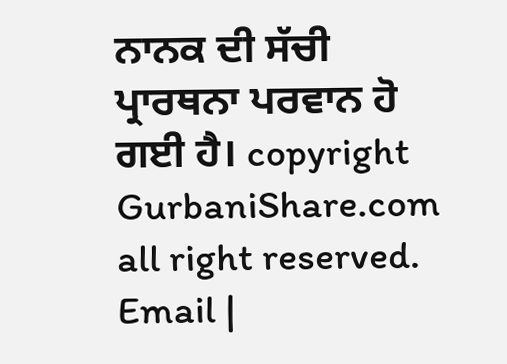ਨਾਨਕ ਦੀ ਸੱਚੀ ਪ੍ਰਾਰਥਨਾ ਪਰਵਾਨ ਹੋ ਗਈ ਹੈ। copyright GurbaniShare.com all right reserved. Email |